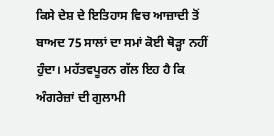ਕਿਸੇ ਦੇਸ਼ ਦੇ ਇਤਿਹਾਸ ਵਿਚ ਆਜ਼ਾਦੀ ਤੋਂ ਬਾਅਦ 75 ਸਾਲਾਂ ਦਾ ਸਮਾਂ ਕੋਈ ਥੋੜ੍ਹਾ ਨਹੀਂ ਹੁੰਦਾ। ਮਹੱਤਵਪੂਰਨ ਗੱਲ ਇਹ ਹੈ ਕਿ ਅੰਗਰੇਜ਼ਾਂ ਦੀ ਗੁਲਾਮੀ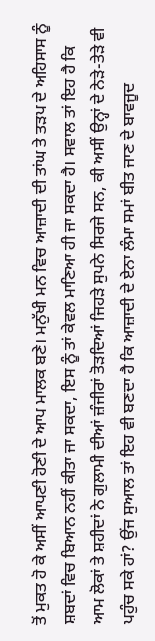ਤੋਂ ਮੁਕਤ ਹੋ ਕੇ ਅਸੀਂ ਆਪਣੀ ਹੋਣੀ ਦੇ ਆਪ ਮਾਲਕ ਬਣੇ। ਮਨੁੱਖੀ ਮਨ ਵਿਚ ਆਜ਼ਾਦੀ ਦੀ ਤਾਂਘ ਤੇ ਤੜਪ ਦੇ ਅਹਿਸਾਸ ਨੂੰ ਸ਼ਬਦਾਂ ਵਿਚ ਬਿਆਨ ਨਹੀਂ ਕੀਤਾ ਜਾ ਸਕਦਾ, ਇਸ ਨੂੰ ਤਾਂ ਕੇਵਲ ਮਾਣਿਆ ਹੀ ਜਾ ਸਕਦਾ ਹੈ। ਸਵਾਲ ਤਾਂ ਇਹ ਹੈ ਕਿ ਆਮ ਲੋਕਾਂ ਤੇ ਸ਼ਹੀਦਾਂ ਨੇ ਗੁਲਾਮੀ ਦੀਆਂ ਜ਼ੰਜੀਰਾਂ ਤੋੜਦਿਆਂ ਜਿਹੜੇ ਸੁਪਨੇ ਸਿਰਜੇ ਸਨ, ਕੀ ਅਸੀਂ ਉਨ੍ਹਾਂ ਦੇ ਨੇੜੇ-ਤੇੜੇ ਵੀ ਪਹੁੰਚ ਸਕੇ ਹਾਂ? ਉਂਜ ਸੁਆਲ ਤਾਂ ਇਹ ਵੀ ਬਣਦਾ ਹੈ ਕਿ ਆਜ਼ਾਦੀ ਦੇ ਏਨਾ ਲੰਮਾ ਸਮਾਂ ਬੀਤ ਜਾਣ ਦੇ ਬਾਵਜੂਦ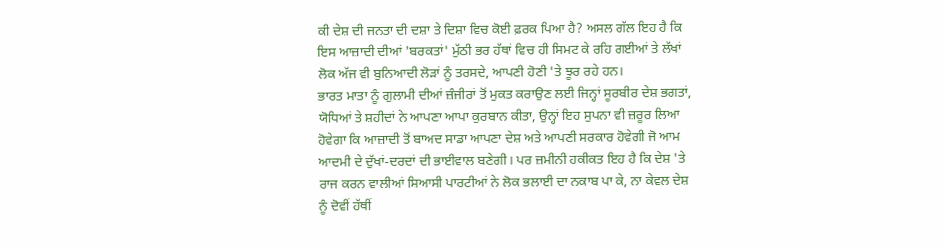ਕੀ ਦੇਸ਼ ਦੀ ਜਨਤਾ ਦੀ ਦਸ਼ਾ ਤੇ ਦਿਸ਼ਾ ਵਿਚ ਕੋਈ ਫ਼ਰਕ ਪਿਆ ਹੈ? ਅਸਲ ਗੱਲ ਇਹ ਹੈ ਕਿ ਇਸ ਆਜ਼ਾਦੀ ਦੀਆਂ 'ਬਰਕਤਾਂ' ਮੁੱਠੀ ਭਰ ਹੱਥਾਂ ਵਿਚ ਹੀ ਸਿਮਟ ਕੇ ਰਹਿ ਗਈਆਂ ਤੇ ਲੱਖਾਂ ਲੋਕ ਅੱਜ ਵੀ ਬੁਨਿਆਦੀ ਲੋੜਾਂ ਨੂੰ ਤਰਸਦੇ, ਆਪਣੀ ਹੋਣੀ 'ਤੇ ਝੂਰ ਰਹੇ ਹਨ।
ਭਾਰਤ ਮਾਤਾ ਨੂੰ ਗੁਲਾਮੀ ਦੀਆਂ ਜ਼ੰਜੀਰਾਂ ਤੋਂ ਮੁਕਤ ਕਰਾਉਣ ਲਈ ਜਿਨ੍ਹਾਂ ਸੂਰਬੀਰ ਦੇਸ਼ ਭਗਤਾਂ, ਯੋਧਿਆਂ ਤੇ ਸ਼ਹੀਦਾਂ ਨੇ ਆਪਣਾ ਆਪਾ ਕੁਰਬਾਨ ਕੀਤਾ, ਉਨ੍ਹਾਂ ਇਹ ਸੁਪਨਾ ਵੀ ਜ਼ਰੂਰ ਲਿਆ ਹੋਵੇਗਾ ਕਿ ਆਜ਼ਾਦੀ ਤੋਂ ਬਾਅਦ ਸਾਡਾ ਆਪਣਾ ਦੇਸ਼ ਅਤੇ ਆਪਣੀ ਸਰਕਾਰ ਹੋਵੇਗੀ ਜੋ ਆਮ ਆਦਮੀ ਦੇ ਦੁੱਖਾਂ-ਦਰਦਾਂ ਦੀ ਭਾਈਵਾਲ ਬਣੇਗੀ। ਪਰ ਜ਼ਮੀਨੀ ਹਕੀਕਤ ਇਹ ਹੈ ਕਿ ਦੇਸ਼ 'ਤੇ ਰਾਜ ਕਰਨ ਵਾਲੀਆਂ ਸਿਆਸੀ ਪਾਰਟੀਆਂ ਨੇ ਲੋਕ ਭਲਾਈ ਦਾ ਨਕਾਬ ਪਾ ਕੇ, ਨਾ ਕੇਵਲ ਦੇਸ਼ ਨੂੰ ਦੋਵੀਂ ਹੱਥੀਂ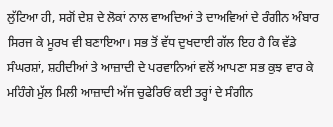ਲੁੱਟਿਆ ਹੀ, ਸਗੋਂ ਦੇਸ਼ ਦੇ ਲੋਕਾਂ ਨਾਲ ਵਾਅਦਿਆਂ ਤੇ ਦਾਅਵਿਆਂ ਦੇ ਰੰਗੀਨ ਅੰਬਾਰ ਸਿਰਜ ਕੇ ਮੂਰਖ ਵੀ ਬਣਾਇਆ। ਸਭ ਤੋਂ ਵੱਧ ਦੁਖਦਾਈ ਗੱਲ ਇਹ ਹੈ ਕਿ ਵੱਡੇ ਸੰਘਰਸ਼ਾਂ, ਸ਼ਹੀਦੀਆਂ ਤੇ ਆਜ਼ਾਦੀ ਦੇ ਪਰਵਾਨਿਆਂ ਵਲੋਂ ਆਪਣਾ ਸਭ ਕੁਝ ਵਾਰ ਕੇ ਮਹਿੰਗੇ ਮੁੱਲ ਮਿਲੀ ਆਜ਼ਾਦੀ ਅੱਜ ਚੁਫੇਰਿਓਂ ਕਈ ਤਰ੍ਹਾਂ ਦੇ ਸੰਗੀਨ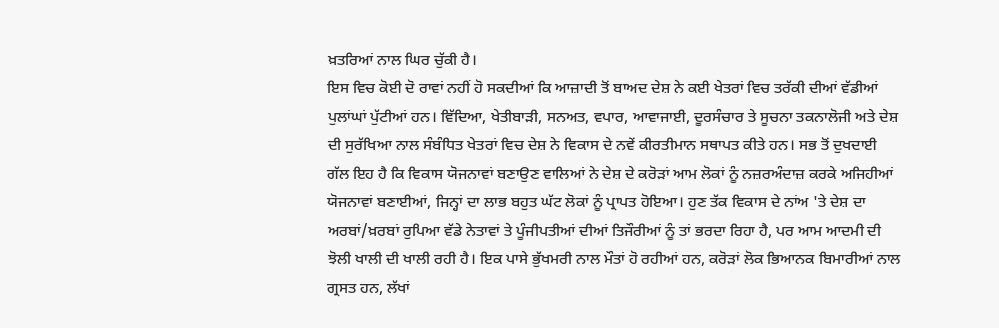ਖ਼ਤਰਿਆਂ ਨਾਲ ਘਿਰ ਚੁੱਕੀ ਹੈ।
ਇਸ ਵਿਚ ਕੋਈ ਦੋ ਰਾਵਾਂ ਨਹੀਂ ਹੋ ਸਕਦੀਆਂ ਕਿ ਆਜ਼ਾਦੀ ਤੋਂ ਬਾਅਦ ਦੇਸ਼ ਨੇ ਕਈ ਖੇਤਰਾਂ ਵਿਚ ਤਰੱਕੀ ਦੀਆਂ ਵੱਡੀਆਂ ਪੁਲਾਂਘਾਂ ਪੁੱਟੀਆਂ ਹਨ। ਵਿੱਦਿਆ, ਖੇਤੀਬਾੜੀ, ਸਨਅਤ, ਵਪਾਰ, ਆਵਾਜਾਈ, ਦੂਰਸੰਚਾਰ ਤੇ ਸੂਚਨਾ ਤਕਨਾਲੋਜੀ ਅਤੇ ਦੇਸ਼ ਦੀ ਸੁਰੱਖਿਆ ਨਾਲ ਸੰਬੰਧਿਤ ਖੇਤਰਾਂ ਵਿਚ ਦੇਸ਼ ਨੇ ਵਿਕਾਸ ਦੇ ਨਵੇਂ ਕੀਰਤੀਮਾਨ ਸਥਾਪਤ ਕੀਤੇ ਹਨ। ਸਭ ਤੋਂ ਦੁਖਦਾਈ ਗੱਲ ਇਹ ਹੈ ਕਿ ਵਿਕਾਸ ਯੋਜਨਾਵਾਂ ਬਣਾਉਣ ਵਾਲਿਆਂ ਨੇ ਦੇਸ਼ ਦੇ ਕਰੋੜਾਂ ਆਮ ਲੋਕਾਂ ਨੂੰ ਨਜ਼ਰਅੰਦਾਜ਼ ਕਰਕੇ ਅਜਿਹੀਆਂ ਯੋਜਨਾਵਾਂ ਬਣਾਈਆਂ, ਜਿਨ੍ਹਾਂ ਦਾ ਲਾਭ ਬਹੁਤ ਘੱਟ ਲੋਕਾਂ ਨੂੰ ਪ੍ਰਾਪਤ ਹੋਇਆ। ਹੁਣ ਤੱਕ ਵਿਕਾਸ ਦੇ ਨਾਂਅ 'ਤੇ ਦੇਸ਼ ਦਾ ਅਰਬਾਂ/ਖ਼ਰਬਾਂ ਰੁਪਿਆ ਵੱਡੇ ਨੇਤਾਵਾਂ ਤੇ ਪੂੰਜੀਪਤੀਆਂ ਦੀਆਂ ਤਿਜੌਰੀਆਂ ਨੂੰ ਤਾਂ ਭਰਦਾ ਰਿਹਾ ਹੈ, ਪਰ ਆਮ ਆਦਮੀ ਦੀ ਝੋਲੀ ਖਾਲੀ ਦੀ ਖਾਲੀ ਰਹੀ ਹੈ। ਇਕ ਪਾਸੇ ਭੁੱਖਮਰੀ ਨਾਲ ਮੌਤਾਂ ਹੋ ਰਹੀਆਂ ਹਨ, ਕਰੋੜਾਂ ਲੋਕ ਭਿਆਨਕ ਬਿਮਾਰੀਆਂ ਨਾਲ ਗ੍ਰਸਤ ਹਨ, ਲੱਖਾਂ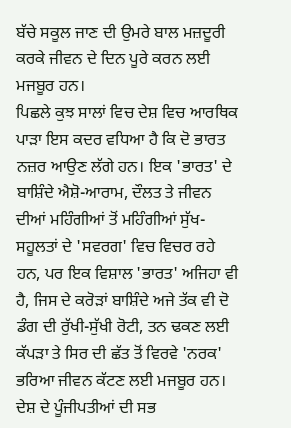ਬੱਚੇ ਸਕੂਲ ਜਾਣ ਦੀ ਉਮਰੇ ਬਾਲ ਮਜ਼ਦੂਰੀ ਕਰਕੇ ਜੀਵਨ ਦੇ ਦਿਨ ਪੂਰੇ ਕਰਨ ਲਈ ਮਜਬੂਰ ਹਨ।
ਪਿਛਲੇ ਕੁਝ ਸਾਲਾਂ ਵਿਚ ਦੇਸ਼ ਵਿਚ ਆਰਥਿਕ ਪਾੜਾ ਇਸ ਕਦਰ ਵਧਿਆ ਹੈ ਕਿ ਦੋ ਭਾਰਤ ਨਜ਼ਰ ਆਉਣ ਲੱਗੇ ਹਨ। ਇਕ 'ਭਾਰਤ' ਦੇ ਬਾਸ਼ਿੰਦੇ ਐਸ਼ੋ-ਆਰਾਮ, ਦੌਲਤ ਤੇ ਜੀਵਨ ਦੀਆਂ ਮਹਿੰਗੀਆਂ ਤੋਂ ਮਹਿੰਗੀਆਂ ਸੁੱਖ-ਸਹੂਲਤਾਂ ਦੇ 'ਸਵਰਗ' ਵਿਚ ਵਿਚਰ ਰਹੇ ਹਨ, ਪਰ ਇਕ ਵਿਸ਼ਾਲ 'ਭਾਰਤ' ਅਜਿਹਾ ਵੀ ਹੈ, ਜਿਸ ਦੇ ਕਰੋੜਾਂ ਬਾਸ਼ਿੰਦੇ ਅਜੇ ਤੱਕ ਵੀ ਦੋ ਡੰਗ ਦੀ ਰੁੱਖੀ-ਸੁੱਖੀ ਰੋਟੀ, ਤਨ ਢਕਣ ਲਈ ਕੱਪੜਾ ਤੇ ਸਿਰ ਦੀ ਛੱਤ ਤੋਂ ਵਿਰਵੇ 'ਨਰਕ' ਭਰਿਆ ਜੀਵਨ ਕੱਟਣ ਲਈ ਮਜਬੂਰ ਹਨ। ਦੇਸ਼ ਦੇ ਪੂੰਜੀਪਤੀਆਂ ਦੀ ਸਭ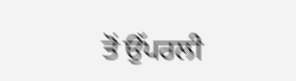ਤੋਂ ਉੱਪਰਲੀ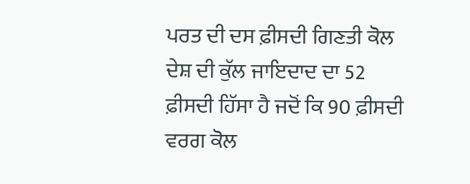ਪਰਤ ਦੀ ਦਸ ਫ਼ੀਸਦੀ ਗਿਣਤੀ ਕੋਲ ਦੇਸ਼ ਦੀ ਕੁੱਲ ਜਾਇਦਾਦ ਦਾ 52 ਫ਼ੀਸਦੀ ਹਿੱਸਾ ਹੈ ਜਦੋਂ ਕਿ 90 ਫ਼ੀਸਦੀ ਵਰਗ ਕੋਲ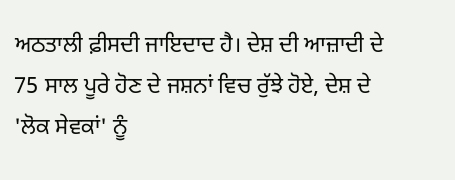ਅਠਤਾਲੀ ਫ਼ੀਸਦੀ ਜਾਇਦਾਦ ਹੈ। ਦੇਸ਼ ਦੀ ਆਜ਼ਾਦੀ ਦੇ 75 ਸਾਲ ਪੂਰੇ ਹੋਣ ਦੇ ਜਸ਼ਨਾਂ ਵਿਚ ਰੁੱਝੇ ਹੋਏ, ਦੇਸ਼ ਦੇ 'ਲੋਕ ਸੇਵਕਾਂ' ਨੂੰ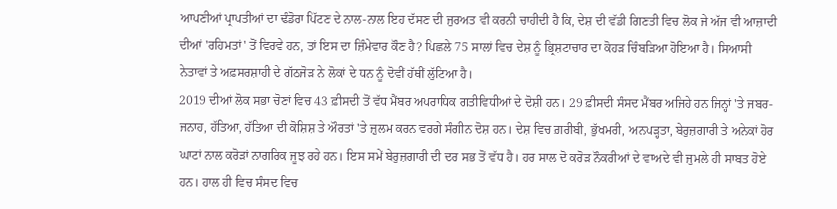ਆਪਣੀਆਂ ਪ੍ਰਾਪਤੀਆਂ ਦਾ ਢੰਡੋਰਾ ਪਿੱਟਣ ਦੇ ਨਾਲ-ਨਾਲ ਇਹ ਦੱਸਣ ਦੀ ਜੁਰਅਤ ਵੀ ਕਰਨੀ ਚਾਹੀਦੀ ਹੈ ਕਿ, ਦੇਸ਼ ਦੀ ਵੱਡੀ ਗਿਣਤੀ ਵਿਚ ਲੋਕ ਜੇ ਅੱਜ ਵੀ ਆਜ਼ਾਦੀ ਦੀਆਂ 'ਰਹਿਮਤਾਂ' ਤੋਂ ਵਿਰਵੇ ਹਨ, ਤਾਂ ਇਸ ਦਾ ਜ਼ਿੰਮੇਵਾਰ ਕੌਣ ਹੈ? ਪਿਛਲੇ 75 ਸਾਲਾਂ ਵਿਚ ਦੇਸ਼ ਨੂੰ ਭ੍ਰਿਸ਼ਟਾਚਾਰ ਦਾ ਕੋਹੜ ਚਿੰਬੜਿਆ ਹੋਇਆ ਹੈ। ਸਿਆਸੀ ਨੇਤਾਵਾਂ ਤੇ ਅਫ਼ਸਰਸ਼ਾਹੀ ਦੇ ਗੱਠਜੋੜ ਨੇ ਲੋਕਾਂ ਦੇ ਧਨ ਨੂੰ ਦੋਵੀਂ ਹੱਥੀਂ ਲੁੱਟਿਆ ਹੈ।
2019 ਦੀਆਂ ਲੋਕ ਸਭਾ ਚੋਣਾਂ ਵਿਚ 43 ਫ਼ੀਸਦੀ ਤੋਂ ਵੱਧ ਮੈਂਬਰ ਅਪਰਾਧਿਕ ਗਤੀਵਿਧੀਆਂ ਦੇ ਦੋਸ਼ੀ ਹਨ। 29 ਫ਼ੀਸਦੀ ਸੰਸਦ ਮੈਂਬਰ ਅਜਿਹੇ ਹਨ ਜਿਨ੍ਹਾਂ 'ਤੇ ਜਬਰ-ਜਨਾਹ, ਹੱਤਿਆ, ਹੱਤਿਆ ਦੀ ਕੋਸ਼ਿਸ਼ ਤੇ ਔਰਤਾਂ 'ਤੇ ਜ਼ੁਲਮ ਕਰਨ ਵਰਗੇ ਸੰਗੀਨ ਦੋਸ਼ ਹਨ। ਦੇਸ਼ ਵਿਚ ਗ਼ਰੀਬੀ, ਭੁੱਖਮਰੀ, ਅਨਪੜ੍ਹਤਾ, ਬੇਰੁਜ਼ਗਾਰੀ ਤੇ ਅਨੇਕਾਂ ਹੋਰ ਘਾਟਾਂ ਨਾਲ ਕਰੋੜਾਂ ਨਾਗਰਿਕ ਜੂਝ ਰਹੇ ਹਨ। ਇਸ ਸਮੇਂ ਬੇਰੁਜ਼ਗਾਰੀ ਦੀ ਦਰ ਸਭ ਤੋਂ ਵੱਧ ਹੈ। ਹਰ ਸਾਲ ਦੋ ਕਰੋੜ ਨੌਕਰੀਆਂ ਦੇ ਵਾਅਦੇ ਵੀ ਜੁਮਲੇ ਹੀ ਸਾਬਤ ਹੋਏ ਹਨ। ਹਾਲ ਹੀ ਵਿਚ ਸੰਸਦ ਵਿਚ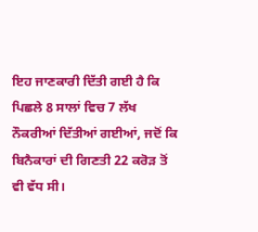ਇਹ ਜਾਣਕਾਰੀ ਦਿੱਤੀ ਗਈ ਹੈ ਕਿ ਪਿਛਲੇ 8 ਸਾਲਾਂ ਵਿਚ 7 ਲੱਖ ਨੌਕਰੀਆਂ ਦਿੱਤੀਆਂ ਗਈਆਂ, ਜਦੋਂ ਕਿ ਬਿਨੈਕਾਰਾਂ ਦੀ ਗਿਣਤੀ 22 ਕਰੋੜ ਤੋਂ ਵੀ ਵੱਧ ਸੀ।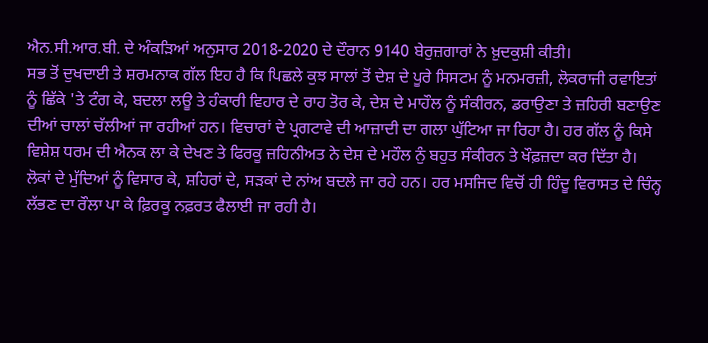ਐਨ.ਸੀ.ਆਰ.ਬੀ. ਦੇ ਅੰਕੜਿਆਂ ਅਨੁਸਾਰ 2018-2020 ਦੇ ਦੌਰਾਨ 9140 ਬੇਰੁਜ਼ਗਾਰਾਂ ਨੇ ਖ਼ੁਦਕੁਸ਼ੀ ਕੀਤੀ।
ਸਭ ਤੋਂ ਦੁਖਦਾਈ ਤੇ ਸ਼ਰਮਨਾਕ ਗੱਲ ਇਹ ਹੈ ਕਿ ਪਿਛਲੇ ਕੁਝ ਸਾਲਾਂ ਤੋਂ ਦੇਸ਼ ਦੇ ਪੂਰੇ ਸਿਸਟਮ ਨੂੰ ਮਨਮਰਜ਼ੀ, ਲੋਕਰਾਜੀ ਰਵਾਇਤਾਂ ਨੂੰ ਛਿੱਕੇ 'ਤੇ ਟੰਗ ਕੇ, ਬਦਲਾ ਲਊ ਤੇ ਹੰਕਾਰੀ ਵਿਹਾਰ ਦੇ ਰਾਹ ਤੋਰ ਕੇ, ਦੇਸ਼ ਦੇ ਮਾਹੌਲ ਨੂੰ ਸੰਕੀਰਨ, ਡਰਾਉਣਾ ਤੇ ਜ਼ਹਿਰੀ ਬਣਾਉਣ ਦੀਆਂ ਚਾਲਾਂ ਚੱਲੀਆਂ ਜਾ ਰਹੀਆਂ ਹਨ। ਵਿਚਾਰਾਂ ਦੇ ਪ੍ਰਗਟਾਵੇ ਦੀ ਆਜ਼ਾਦੀ ਦਾ ਗਲਾ ਘੁੱਟਿਆ ਜਾ ਰਿਹਾ ਹੈ। ਹਰ ਗੱਲ ਨੂੰ ਕਿਸੇ ਵਿਸ਼ੇਸ਼ ਧਰਮ ਦੀ ਐਨਕ ਲਾ ਕੇ ਦੇਖਣ ਤੇ ਫਿਰਕੂ ਜ਼ਹਿਨੀਅਤ ਨੇ ਦੇਸ਼ ਦੇ ਮਹੌਲ ਨੁੰ ਬਹੁਤ ਸੰਕੀਰਨ ਤੇ ਖੌਫ਼ਜ਼ਦਾ ਕਰ ਦਿੱਤਾ ਹੈ। ਲੋਕਾਂ ਦੇ ਮੁੱਦਿਆਂ ਨੂੰ ਵਿਸਾਰ ਕੇ, ਸ਼ਹਿਰਾਂ ਦੇ, ਸੜਕਾਂ ਦੇ ਨਾਂਅ ਬਦਲੇ ਜਾ ਰਹੇ ਹਨ। ਹਰ ਮਸਜਿਦ ਵਿਚੋਂ ਹੀ ਹਿੰਦੂ ਵਿਰਾਸਤ ਦੇ ਚਿੰਨ੍ਹ ਲੱਭਣ ਦਾ ਰੌਲਾ ਪਾ ਕੇ ਫ਼ਿਰਕੂ ਨਫ਼ਰਤ ਫੈਲਾਈ ਜਾ ਰਹੀ ਹੈ।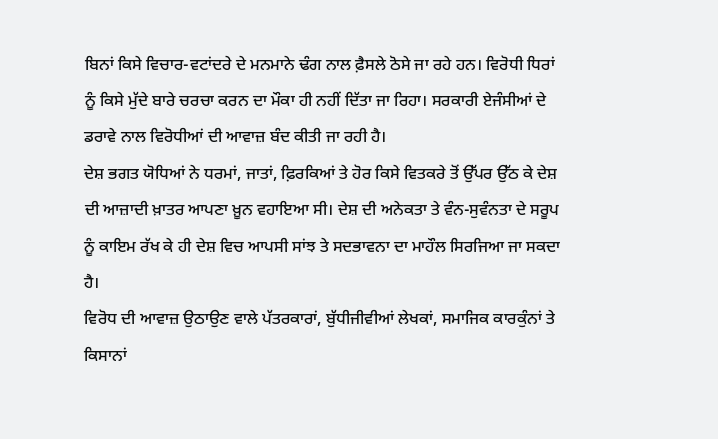ਬਿਨਾਂ ਕਿਸੇ ਵਿਚਾਰ-ਵਟਾਂਦਰੇ ਦੇ ਮਨਮਾਨੇ ਢੰਗ ਨਾਲ ਫ਼ੈਸਲੇ ਠੋਸੇ ਜਾ ਰਹੇ ਹਨ। ਵਿਰੋਧੀ ਧਿਰਾਂ ਨੂੰ ਕਿਸੇ ਮੁੱਦੇ ਬਾਰੇ ਚਰਚਾ ਕਰਨ ਦਾ ਮੌਕਾ ਹੀ ਨਹੀਂ ਦਿੱਤਾ ਜਾ ਰਿਹਾ। ਸਰਕਾਰੀ ਏਜੰਸੀਆਂ ਦੇ ਡਰਾਵੇ ਨਾਲ ਵਿਰੋਧੀਆਂ ਦੀ ਆਵਾਜ਼ ਬੰਦ ਕੀਤੀ ਜਾ ਰਹੀ ਹੈ।
ਦੇਸ਼ ਭਗਤ ਯੋਧਿਆਂ ਨੇ ਧਰਮਾਂ, ਜਾਤਾਂ, ਫ਼ਿਰਕਿਆਂ ਤੇ ਹੋਰ ਕਿਸੇ ਵਿਤਕਰੇ ਤੋਂ ਉੱਪਰ ਉੱਠ ਕੇ ਦੇਸ਼ ਦੀ ਆਜ਼ਾਦੀ ਖ਼ਾਤਰ ਆਪਣਾ ਖ਼ੂਨ ਵਹਾਇਆ ਸੀ। ਦੇਸ਼ ਦੀ ਅਨੇਕਤਾ ਤੇ ਵੰਨ-ਸੁਵੰਨਤਾ ਦੇ ਸਰੂਪ ਨੂੰ ਕਾਇਮ ਰੱਖ ਕੇ ਹੀ ਦੇਸ਼ ਵਿਚ ਆਪਸੀ ਸਾਂਝ ਤੇ ਸਦਭਾਵਨਾ ਦਾ ਮਾਹੌਲ ਸਿਰਜਿਆ ਜਾ ਸਕਦਾ ਹੈ।
ਵਿਰੋਧ ਦੀ ਆਵਾਜ਼ ਉਠਾਉਣ ਵਾਲੇ ਪੱਤਰਕਾਰਾਂ, ਬੁੱਧੀਜੀਵੀਆਂ ਲੇਖਕਾਂ, ਸਮਾਜਿਕ ਕਾਰਕੁੰਨਾਂ ਤੇ ਕਿਸਾਨਾਂ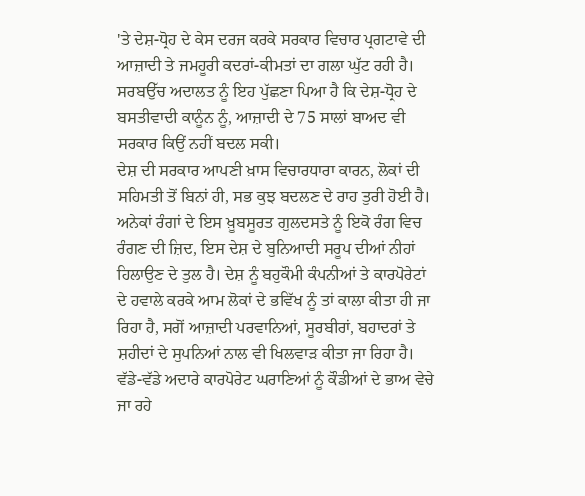'ਤੇ ਦੇਸ਼-ਧ੍ਰੋਹ ਦੇ ਕੇਸ ਦਰਜ ਕਰਕੇ ਸਰਕਾਰ ਵਿਚਾਰ ਪ੍ਰਗਟਾਵੇ ਦੀ ਆਜ਼ਾਦੀ ਤੇ ਜਮਹੂਰੀ ਕਦਰਾਂ-ਕੀਮਤਾਂ ਦਾ ਗਲਾ ਘੁੱਟ ਰਹੀ ਹੈ। ਸਰਬਉੱਚ ਅਦਾਲਤ ਨੂੰ ਇਹ ਪੁੱਛਣਾ ਪਿਆ ਹੈ ਕਿ ਦੇਸ਼-ਧ੍ਰੋਹ ਦੇ ਬਸਤੀਵਾਦੀ ਕਾਨੂੰਨ ਨੂੰ, ਆਜ਼ਾਦੀ ਦੇ 75 ਸਾਲਾਂ ਬਾਅਦ ਵੀ ਸਰਕਾਰ ਕਿਉਂ ਨਹੀਂ ਬਦਲ ਸਕੀ।
ਦੇਸ਼ ਦੀ ਸਰਕਾਰ ਆਪਣੀ ਖ਼ਾਸ ਵਿਚਾਰਧਾਰਾ ਕਾਰਨ, ਲੋਕਾਂ ਦੀ ਸਹਿਮਤੀ ਤੋਂ ਬਿਨਾਂ ਹੀ, ਸਭ ਕੁਝ ਬਦਲਣ ਦੇ ਰਾਹ ਤੁਰੀ ਹੋਈ ਹੈ। ਅਨੇਕਾਂ ਰੰਗਾਂ ਦੇ ਇਸ ਖ਼ੂਬਸੂਰਤ ਗੁਲਦਸਤੇ ਨੂੰ ਇਕੋ ਰੰਗ ਵਿਚ ਰੰਗਣ ਦੀ ਜ਼ਿਦ, ਇਸ ਦੇਸ਼ ਦੇ ਬੁਨਿਆਦੀ ਸਰੂਪ ਦੀਆਂ ਨੀਹਾਂ ਹਿਲਾਉਣ ਦੇ ਤੁਲ ਹੈ। ਦੇਸ਼ ਨੂੰ ਬਹੁਕੌਮੀ ਕੰਪਨੀਆਂ ਤੇ ਕਾਰਪੋਰੇਟਾਂ ਦੇ ਹਵਾਲੇ ਕਰਕੇ ਆਮ ਲੋਕਾਂ ਦੇ ਭਵਿੱਖ ਨੂੰ ਤਾਂ ਕਾਲਾ ਕੀਤਾ ਹੀ ਜਾ ਰਿਹਾ ਹੈ, ਸਗੋਂ ਆਜ਼ਾਦੀ ਪਰਵਾਨਿਆਂ, ਸੂਰਬੀਰਾਂ, ਬਹਾਦਰਾਂ ਤੇ ਸ਼ਹੀਦਾਂ ਦੇ ਸੁਪਨਿਆਂ ਨਾਲ ਵੀ ਖਿਲਵਾੜ ਕੀਤਾ ਜਾ ਰਿਹਾ ਹੈ। ਵੱਡੇ-ਵੱਡੇ ਅਦਾਰੇ ਕਾਰਪੋਰੇਟ ਘਰਾਣਿਆਂ ਨੂੰ ਕੌਡੀਆਂ ਦੇ ਭਾਅ ਵੇਚੇ ਜਾ ਰਹੇ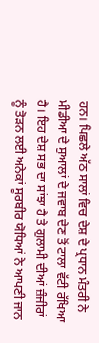ਹਨ। ਪਿਛਲੇ ਅੱਠ ਸਾਲਾਂ ਵਿਚ ਦੇਸ਼ ਦੇ ਪ੍ਰਧਾਨ ਮੰਤਰੀ ਨੇ ਮੀਡੀਆ ਦੇ ਸੁਆਲਾਂ ਦੇ ਜਵਾਬ ਦੇਣ ਤੋਂ ਟਾਲਾ ਵੱਟੀ ਰੱਖਿਆ ਹੈ। ਇਹ ਦੇਸ਼ ਸਭ ਦਾ ਸਾਂਝਾ ਹੈ ਤੇ ਗੁਲਾਮੀ ਦੀਆਂ ਜ਼ੰਜੀਰਾਂ ਨੂੰ ਤੋੜਨ ਲਈ ਅਨੇਕਾਂ ਸੂਰਬੀਰ ਯੋਧਿਆਂ ਨੇ ਆਪਣੀ ਜਾਨ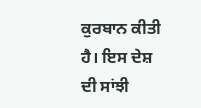ਕੁਰਬਾਨ ਕੀਤੀ ਹੈ। ਇਸ ਦੇਸ਼ ਦੀ ਸਾਂਝੀ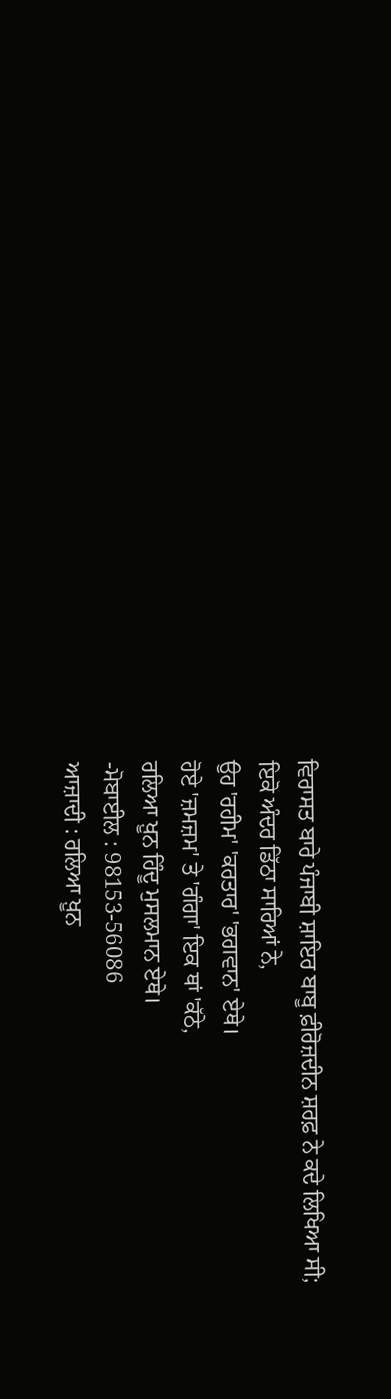ਵਿਰਾਸਤ ਬਾਰੇ ਪੰਜਾਬੀ ਸ਼ਾਇਰ ਬਾਬੂ ਫ਼ੀਰੋਜ਼ਦੀਨ ਸ਼ਰਫ਼ ਨੇ ਕਦੇ ਲਿਖਿਆ ਸੀ;
ਇਕੋ ਅੰਦਰ ਡਿੱਠਾ ਸਾਰਿਆਂ ਨੇ,
ਉਹ 'ਰਹੀਮ' 'ਕਰਤਾਰ' 'ਭਗਵਾਨ' ਏਥੇ।
ਹੋਏ 'ਜ਼ਮਜ਼ਮ' ਤੇ 'ਗੰਗਾ' ਇਕ ਥਾਂ 'ਕੱਠੇ,
ਰਲਿਆ ਖ਼ੂਨ ਹਿੰਦੂ ਮੁਸਲਮਾਨ ਏਥੇ।
-ਮੋਬਾਈਲ : 98153-56086
ਆਜ਼ਾਦੀ : ਰਲਿਆ ਖ਼ੂਨ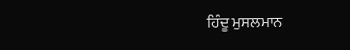ਹਿੰਦੂ ਮੁਸਲਮਾਨ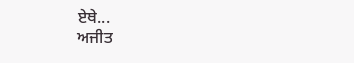ਏਥੇ...
ਅਜੀਤ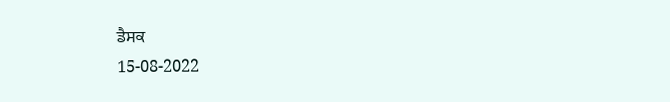ਡੈਸਕ
15-08-2022